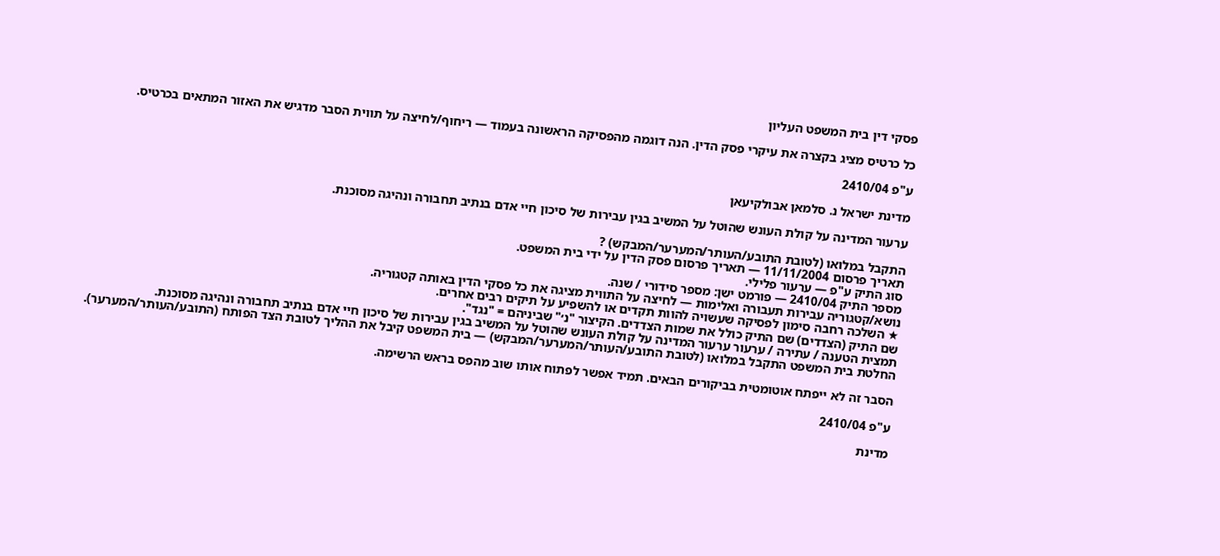פסקי דין בית המשפט העליון

כל כרטיס מציג בקצרה את עיקרי פסק הדין. הנה דוגמה מהפסיקה הראשונה בעמוד — ריחוף/לחיצה על תווית הסבר מדגיש את האזור המתאים בכרטיס.

ע"פ 2410/04

מדינת ישראל נ. סלמאן אבולקיעאן

ערעור המדינה על קולת העונש שהוטל על המשיב בגין עבירות של סיכון חיי אדם בנתיב תחבורה ונהיגה מסוכנת.

התקבל במלואו (לטובת התובע/העותר/המערער/המבקש) ?
תאריך פרסום 11/11/2004 — תאריך פרסום פסק הדין על ידי בית המשפט.
סוג התיק ע"פ — ערעור פלילי.
מספר התיק 2410/04 — פורמט ישן: מספר סידורי / שנה.
נושא/קטגוריה עבירות תעבורה ואלימות — לחיצה על התווית מציגה את כל פסקי הדין באותה קטגוריה.
★ השלכה רחבה סימון לפסיקה שעשויה להוות תקדים או להשפיע על תיקים רבים אחרים.
שם התיק (הצדדים) שם התיק כולל את שמות הצדדים. הקיצור "נ׳" שביניהם = "נגד".
תמצית הטענה / עתירה / ערעור ערעור המדינה על קולת העונש שהוטל על המשיב בגין עבירות של סיכון חיי אדם בנתיב תחבורה ונהיגה מסוכנת.
החלטת בית המשפט התקבל במלואו (לטובת התובע/העותר/המערער/המבקש) — בית המשפט קיבל את ההליך לטובת הצד הפותח (התובע/העותר/המערער).

הסבר זה לא ייפתח אוטומטית בביקורים הבאים. תמיד אפשר לפתוח אותו שוב מהפס בראש הרשימה.

ע"פ 2410/04

מדינת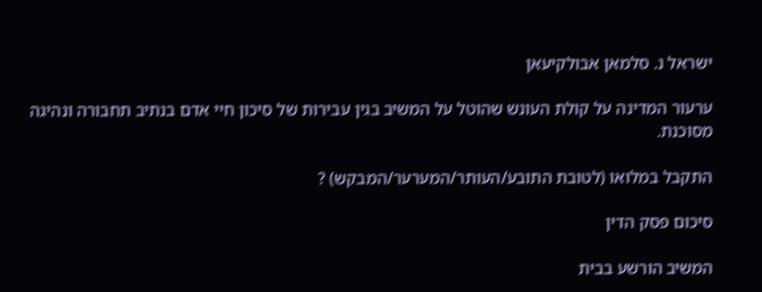ישראל נ. סלמאן אבולקיעאן

ערעור המדינה על קולת העונש שהוטל על המשיב בגין עבירות של סיכון חיי אדם בנתיב תחבורה ונהיגה מסוכנת.

התקבל במלואו (לטובת התובע/העותר/המערער/המבקש) ?

סיכום פסק הדין

המשיב הורשע בבית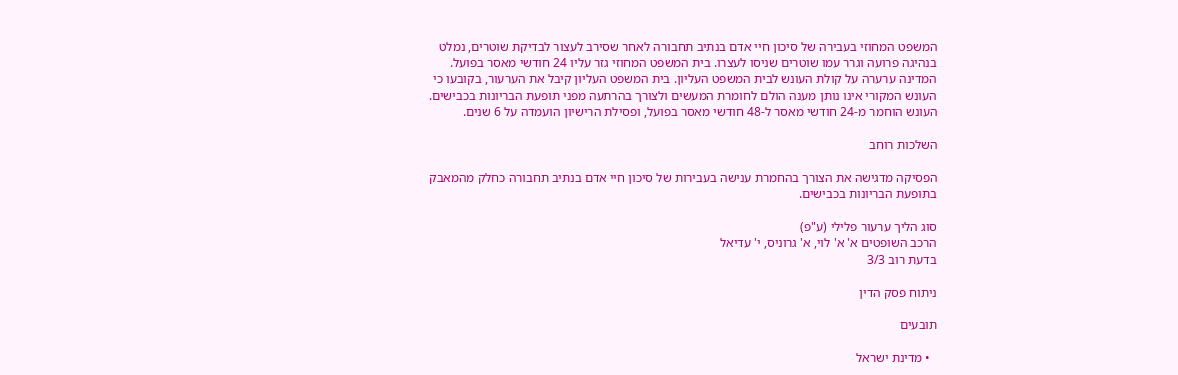המשפט המחוזי בעבירה של סיכון חיי אדם בנתיב תחבורה לאחר שסירב לעצור לבדיקת שוטרים, נמלט בנהיגה פרועה וגרר עמו שוטרים שניסו לעצרו. בית המשפט המחוזי גזר עליו 24 חודשי מאסר בפועל. המדינה ערערה על קולת העונש לבית המשפט העליון. בית המשפט העליון קיבל את הערעור, בקובעו כי העונש המקורי אינו נותן מענה הולם לחומרת המעשים ולצורך בהרתעה מפני תופעת הבריונות בכבישים. העונש הוחמר מ-24 חודשי מאסר ל-48 חודשי מאסר בפועל, ופסילת הרישיון הועמדה על 6 שנים.

השלכות רוחב

הפסיקה מדגישה את הצורך בהחמרת ענישה בעבירות של סיכון חיי אדם בנתיב תחבורה כחלק מהמאבק בתופעת הבריונות בכבישים.

סוג הליך ערעור פלילי (ע"פ)
הרכב השופטים א' א' לוי, א' גרוניס, י' עדיאל
בדעת רוב 3/3

ניתוח פסק הדין

תובעים

  • מדינת ישראל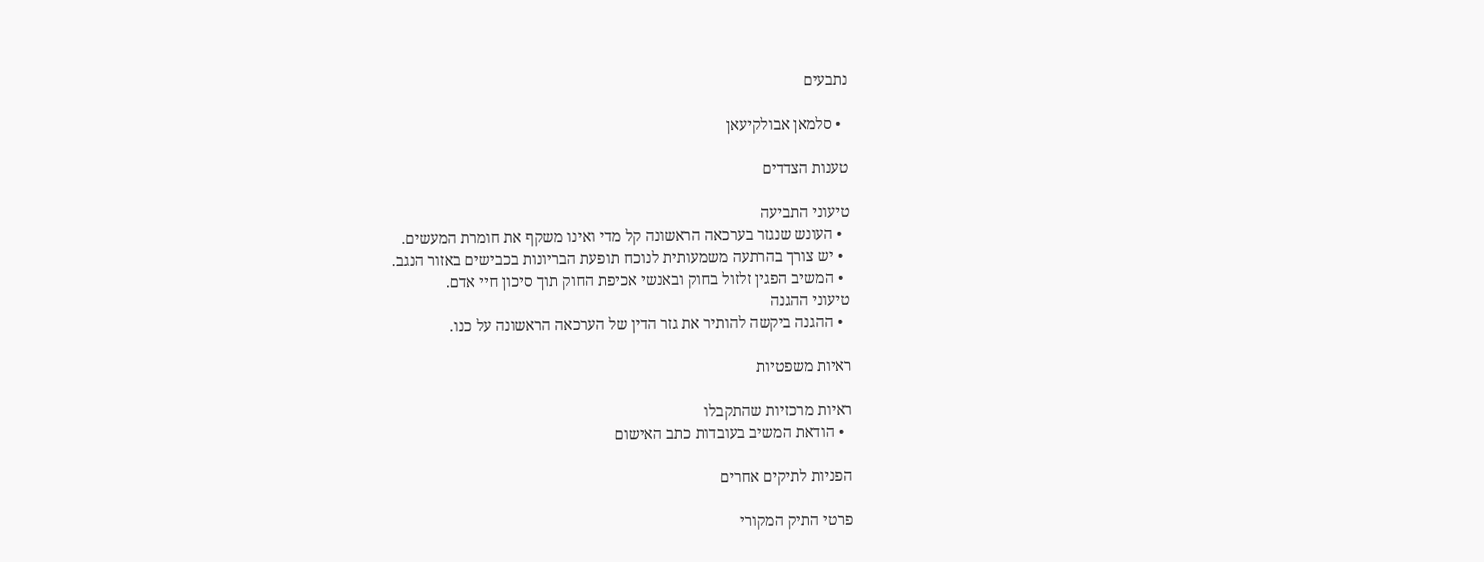נתבעים

  • סלמאן אבולקיעאן

טענות הצדדים

טיעוני התביעה
  • העונש שנגזר בערכאה הראשונה קל מדי ואינו משקף את חומרת המעשים.
  • יש צורך בהרתעה משמעותית לנוכח תופעת הבריונות בכבישים באזור הנגב.
  • המשיב הפגין זלזול בחוק ובאנשי אכיפת החוק תוך סיכון חיי אדם.
טיעוני ההגנה
  • ההגנה ביקשה להותיר את גזר הדין של הערכאה הראשונה על כנו.

ראיות משפטיות

ראיות מרכזיות שהתקבלו
  • הודאת המשיב בעובדות כתב האישום

הפניות לתיקים אחרים

פרטי התיק המקורי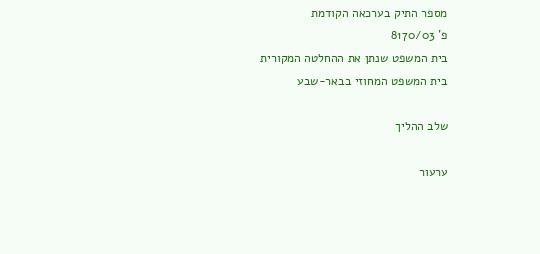מספר התיק בערכאה הקודמת
פ' 8170/03
בית המשפט שנתן את ההחלטה המקורית
בית המשפט המחוזי בבאר-שבע

שלב ההליך

ערעור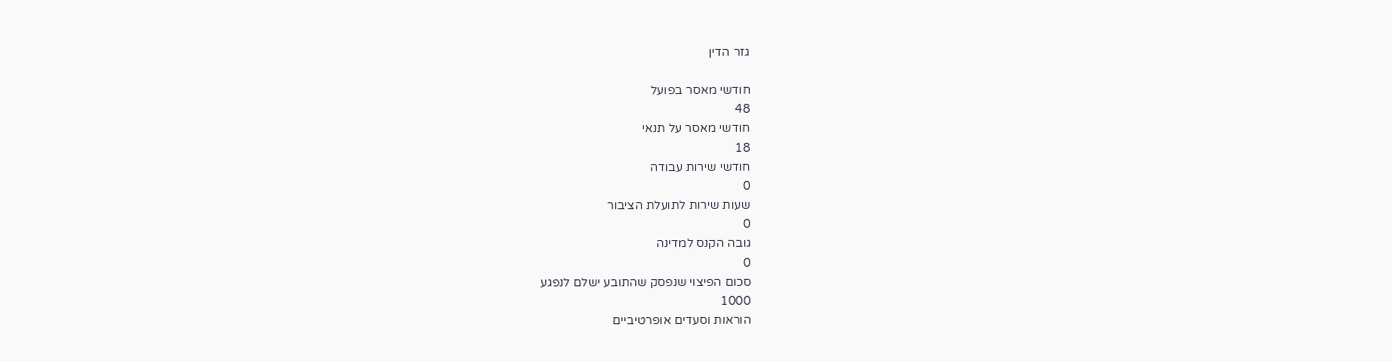גזר הדין

חודשי מאסר בפועל
48
חודשי מאסר על תנאי
18
חודשי שירות עבודה
0
שעות שירות לתועלת הציבור
0
גובה הקנס למדינה
0
סכום הפיצוי שנפסק שהתובע ישלם לנפגע
1000
הוראות וסעדים אופרטיביים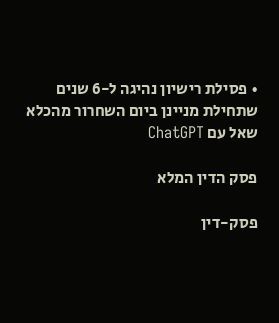• פסילת רישיון נהיגה ל-6 שנים שתחילת מניינן ביום השחרור מהכלא
שאל עם ChatGPT

פסק הדין המלא

פסק-דין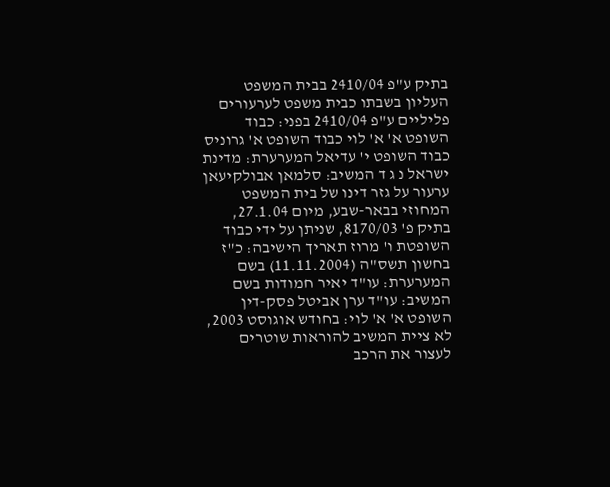בתיק ע"פ 2410/04 בבית המשפט העליון בשבתו כבית משפט לערעורים פליליים ע"פ 2410/04 בפני: כבוד השופט א' א' לוי כבוד השופט א' גרוניס כבוד השופט י' עדיאל המערערת: מדינת ישראל נ ג ד המשיב: סלמאן אבולקיעאן ערעור על גזר דינו של בית המשפט המחוזי בבאר-שבע, מיום 27.1.04, בתיק פ' 8170/03, שניתן על ידי כבוד השופטת ו' מרוז תאריך הישיבה: כ"ז בחשון תשס"ה (11.11.2004) בשם המערערת: עו"ד יאיר חמודות בשם המשיב: עו"ד ערן אביטל פסק-דין השופט א' א' לוי: בחודש אוגוסט 2003, לא ציית המשיב להוראות שוטרים לעצור את הרכב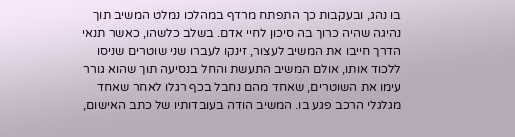בו נהג, ובעקבות כך התפתח מרדף במהלכו נמלט המשיב תוך נהיגה שהיה כרוך בה סיכון לחיי אדם. בשלב כלשהו, כאשר תנאי הדרך חייבו את המשיב לעצור, זינקו לעברו שני שוטרים שניסו ללכוד אותו, אולם המשיב התעשת והחל בנסיעה תוך שהוא גורר עימו את השוטרים, שאחד מהם נחבל בכף רגלו לאחר שאחד מגלגלי הרכב פגע בו. המשיב הודה בעובדותיו של כתב האישום,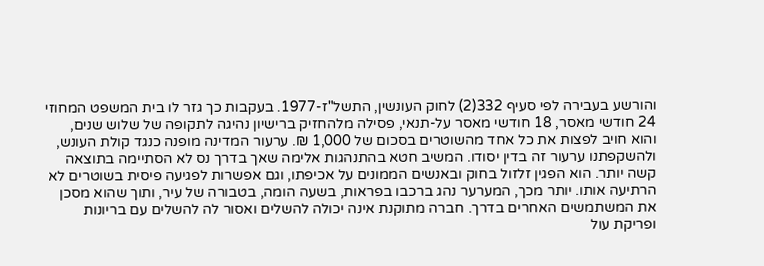והורשע בעבירה לפי סעיף 332(2) לחוק העונשין, התשל"ז-1977. בעקבות כך גזר לו בית המשפט המחוזי 24 חודשי מאסר, 18 חודשי מאסר על-תנאי, פסילה מלהחזיק ברישיון נהיגה לתקופה של שלוש שנים, והוא חויב לפצות את כל אחד מהשוטרים בסכום של 1,000 ₪. ערעור המדינה מופנה כנגד קולת העונש, ולהשקפתנו ערעור זה בדין יסודו. המשיב חטא בהתנהגות אלימה שאך בדרך נס לא הסתיימה בתוצאה קשה יותר. הוא הפגין זלזול בחוק ובאנשים הממונים על אכיפתו, וגם אפשרות לפגיעה פיסית בשוטרים לא הרתיעה אותו. יותר מכך, המערער נהג ברכבו בפראות, בשעה הומה, בטבורה של עיר, ותוך שהוא מסכן את המשתמשים האחרים בדרך. חברה מתוקנת אינה יכולה להשלים ואסור לה להשלים עם בריונות ופריקת עול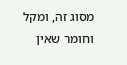מסוג זה, ומקל וחומר שאין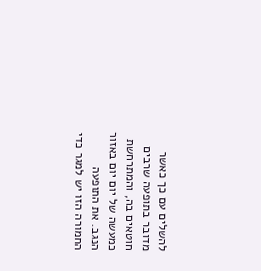להשלים עם כך כאשר מדובר בתופעה שרבים חוטאים בה, והמתרחשת כמעשה של יום יום באזור הנגב. את התופעה החמורה הזו יש למגר כדי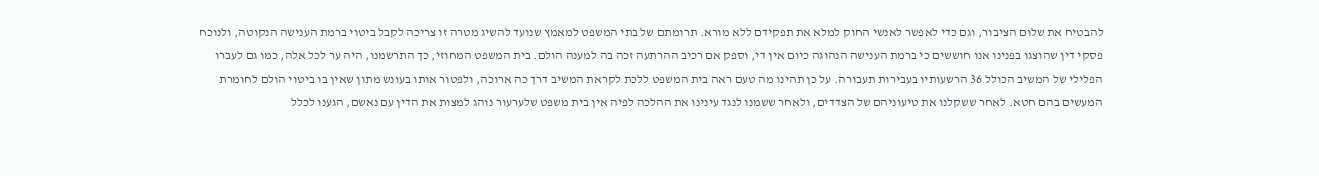להבטיח את שלום הציבור, וגם כדי לאפשר לאנשי החוק למלא את תפקידם ללא מורא. תרומתם של בתי המשפט למאמץ שנועד להשיג מטרה זו צריכה לקבל ביטוי ברמת הענישה הנקוטה, ולנוכח פסקי דין שהוצגו בפנינו אנו חוששים כי ברמת הענישה הנהוגה כיום אין די, וספק אם רכיב ההרתעה זכה בה למענה הולם. בית המשפט המחוזי, כך התרשמנו, היה ער לכל אלה, כמו גם לעברו הפלילי של המשיב הכולל 36 הרשעותיו בעבירות תעבורה. על כן תהינו מה טעם ראה בית המשפט ללכת לקראת המשיב דרך כה ארוכה, ולפטור אותו בעונש מתון שאין בו ביטוי הולם לחומרת המעשים בהם חטא. לאחר ששקלנו את טיעוניהם של הצדדים, ולאחר ששמנו לנגד עינינו את ההלכה לפיה אין בית משפט שלערעור נוהג למצות את הדין עם נאשם, הגענו לכלל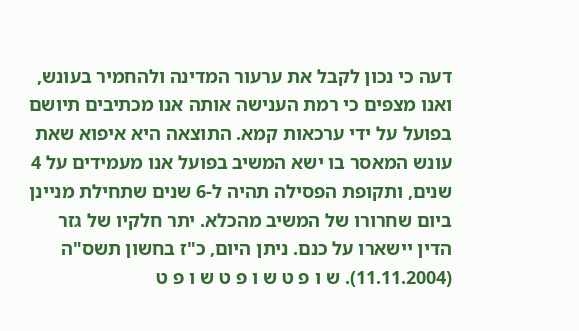דעה כי נכון לקבל את ערעור המדינה ולהחמיר בעונש, ואנו מצפים כי רמת הענישה אותה אנו מכתיבים תיושם בפועל על ידי ערכאות קמא. התוצאה היא איפוא שאת עונש המאסר בו ישא המשיב בפועל אנו מעמידים על 4 שנים, ותקופת הפסילה תהיה ל-6 שנים שתחילת מניינן ביום שחרורו של המשיב מהכלא. יתר חלקיו של גזר הדין יישארו על כנם. ניתן היום, כ"ז בחשון תשס"ה (11.11.2004). ש ו פ ט ש ו פ ט ש ו פ ט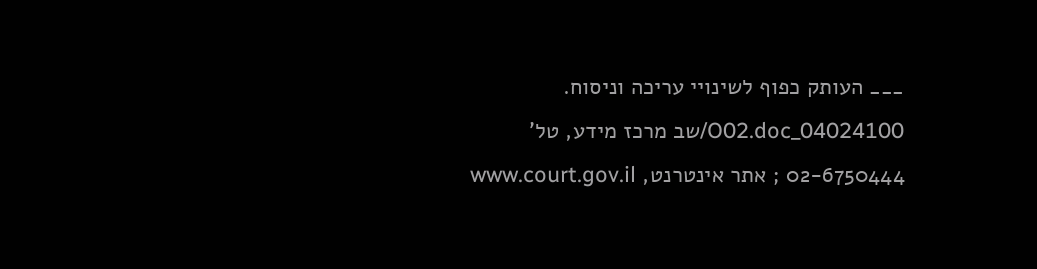___ העותק כפוף לשינויי עריכה וניסוח. 04024100_O02.doc/שב מרכז מידע, טל' 02-6750444 ; אתר אינטרנט, www.court.gov.il